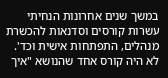במשך שנים אחרונות הנחיתי עשרות קורסים וסדנאות להכשרת מנהלים, התפתחות אישית וכד'. לא היה קורס אחד שהנושא "איך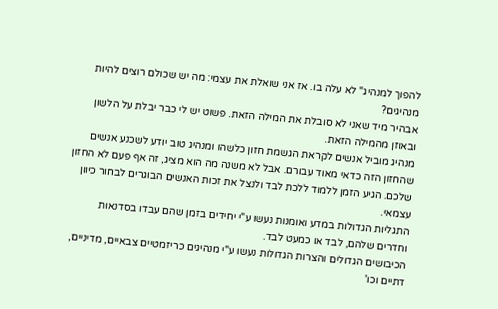להפוך למנהיג" לא עלה בו. אז אני שואלת את עצמי: מה יש שכולם רוצים להיות מנהיגים?
אבהיר מיד שאני לא סובלת את המילה הזאת. פשוט יש לי כבר יבלת על הלשון ובאוזן מהמילה הזאת.
מנהיג מוביל אנשים לקראת הגשמת חזון כלשהו ומנהיג טוב יודע לשכנע אנשים שהחזון הזה כדאי מאוד עבורם. אבל לא משנה מה הוא מציג, זה אף פעם לא החזון שלכם. הגיע הזמן ללמוד ללכת לבד ולנצל את זכות האנשים הבוגרים לבחור כיוון עצמאי.
התגליות הגדולות במדע ואומנות נעשו ע"י יחידים בזמן שהם עבדו בסדנאות וחדרים שלהם, לבד או כמעט לבד.
הכיבושים הגדולים והצרות הגדולות נעשו ע"י מנהיגים כריזמטיים צבאיים, מדיניים, דתיים וכו'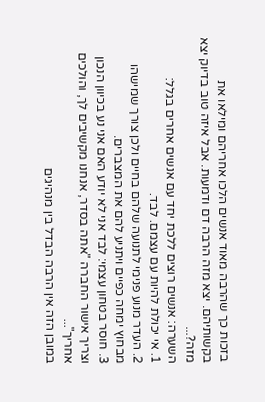בזכות כך שהרבה מאוד אנשים הלכו אחריהם ומילאו את בקשותיהם. יצא מזה הרבה דם ודמעות. אבל איזה טוב בדיוק יצא מזה?...
השערה: אנשים רוצים ללכת יחד עם אנשים אחרים בגלל:
1. אי יכולת להיות עם עצמם. לבד.
2. העדר מנוע פנימי לתנועה שלהם בחיים ולכן צורך שמישהו מבחוץ ימחה כפיים ויתניע להם את המצברים.
3. חוסר בטחון עצמי: לבד אני לא יודע האם אני נע בכיוון הנכון וצריך אישור החברה "אתה בסדר, אנחנו מקשיבים לך, והולכים אחריך"...
במובן הזה אין הרבה הבדל בין מנהיגים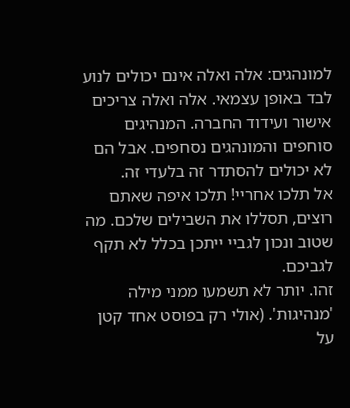למונהגים: אלה ואלה אינם יכולים לנוע לבד באופן עצמאי. אלה ואלה צריכים אישור ועידוד החברה. המנהיגים סוחפים והמונהגים נסחפים. אבל הם לא יכולים להסתדר זה בלעדי זה.
אל תלכו אחריי! תלכו איפה שאתם רוצים, תסללו את השבילים שלכם. מה שטוב ונכון לגביי ייתכן בכלל לא תקף לגביכם.
זהו. יותר לא תשמעו ממני מילה 'מנהיגות'. (אולי רק בפוסט אחד קטן על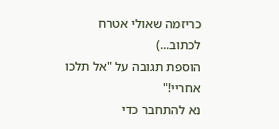כריזמה שאולי אטרח לכתוב...)
הוספת תגובה על "אל תלכו אחריי!"
נא להתחבר כדי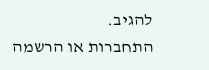להגיב.
התחברות או הרשמה